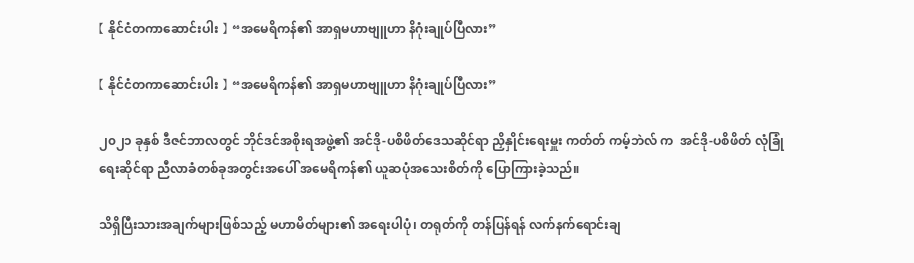【 နိုင်ငံတကာဆောင်းပါး 】 “အမေရိကန်၏ အာရှမဟာဗျူဟာ နိဂုံးချုပ်ပြီလား”

【 နိုင်ငံတကာဆောင်းပါး 】 “အမေရိကန်၏ အာရှမဟာဗျူဟာ နိဂုံးချုပ်ပြီလား”

၂၀၂၁ ခုနှစ် ဒီဇင်ဘာလတွင် ဘိုင်ဒင်အစိုးရအဖွဲ့၏ အင်ဒို-ပစိဖိတ်ဒေသဆိုင်ရာ ညှိနှိုင်းရေးမှူး ကတ်တ် ကမ့်ဘဲလ် က  အင်ဒို-ပစိဖိတ် လုံခြုံရေးဆိုင်ရာ ညီလာခံတစ်ခုအတွင်းအပေါ် အမေရိကန်၏ ယူဆပုံအသေးစိတ်ကို ပြောကြားခဲ့သည်။

သိရှိပြီးသားအချက်များဖြစ်သည့် မဟာမိတ်များ၏ အရေးပါပုံ၊ တရုတ်ကို တန်ပြန်ရန် လက်နက်ရောင်းချ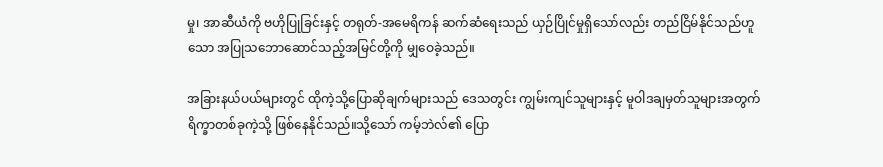မှု၊ အာဆီယံကို ဗဟိုပြုခြင်းနှင့် တရုတ်-အမေရိကန် ဆက်ဆံရေးသည် ယှဉ်ပြိုင်မှုရှိသော်လည်း တည်ငြိမ်နိုင်သည်ဟူသော အပြုသဘောဆောင်သည့်အမြင်တို့ကို မျှဝေခဲ့သည်။

အခြားနယ်ပယ်များတွင် ထိုကဲ့သို့ပြောဆိုချက်များသည် ဒေသတွင်း ကျွမ်းကျင်သူများနှင့် မူဝါဒချမှတ်သူများအတွက် ရိက္ခာတစ်ခုကဲ့သို့ ဖြစ်နေနိုင်သည်။သို့သော် ကမ့်ဘဲလ်၏ ပြော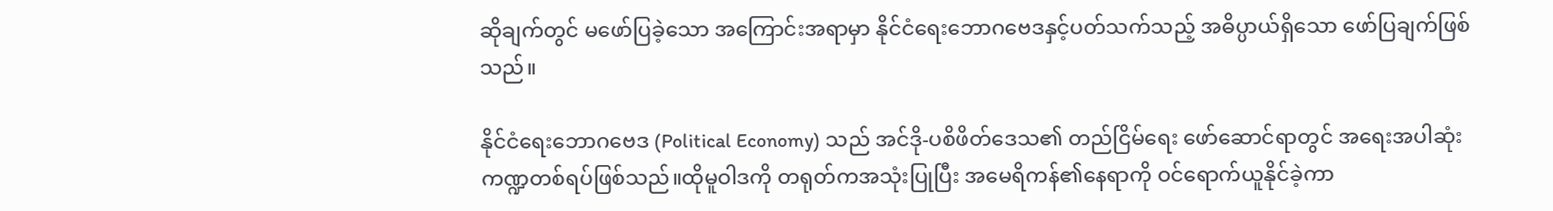ဆိုချက်တွင် မဖော်ပြခဲ့သော အကြောင်းအရာမှာ နိုင်ငံရေးဘောဂဗေဒနှင့်ပတ်သက်သည့် အဓိပ္ပာယ်ရှိသော ဖော်ပြချက်ဖြစ်သည်။

နိုင်ငံရေးဘောဂဗေဒ (Political Economy) သည် အင်ဒို-ပစိဖိတ်ဒေသ၏ တည်ငြိမ်ရေး ဖော်ဆောင်ရာတွင် အရေးအပါဆုံး ကဏ္ဍတစ်ရပ်ဖြစ်သည်။ထိုမူဝါဒကို တရုတ်ကအသုံးပြုပြီး အမေရိကန်၏နေရာကို ဝင်ရောက်ယူနိုင်ခဲ့ကာ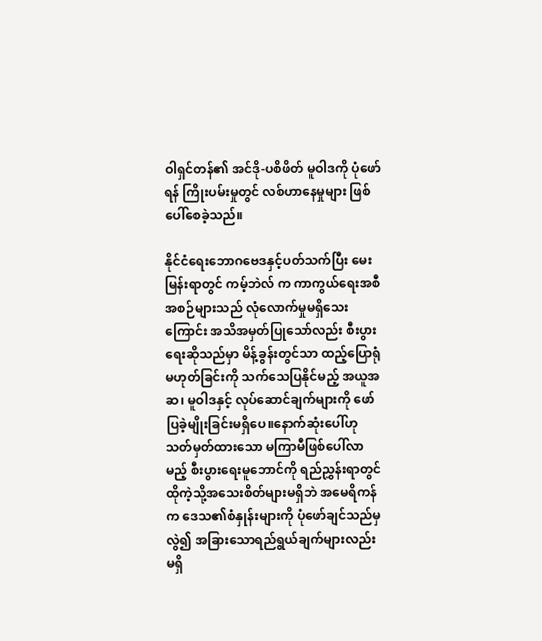ဝါရှင်တန်၏ အင်ဒို-ပစိဖိတ် မူဝါဒကို ပုံဖော်ရန် ကြိုးပမ်းမှုတွင် လစ်ဟာနေမှုများ ဖြစ်ပေါ်စေခဲ့သည်။

နိုင်ငံရေးဘောဂဗေဒနှင့်ပတ်သက်ပြီး မေးမြန်းရာတွင် ကမ့်ဘဲလ် က ကာကွယ်ရေးအစီအစဉ်များသည် လုံလောက်မှုမရှိသေးကြောင်း အသိအမှတ်ပြုသော်လည်း စီးပွားရေးဆိုသည်မှာ မိန့်ခွန်းတွင်သာ ထည့်ပြောရုံ မဟုတ်ခြင်းကို သက်သေပြနိုင်မည့် အယူအဆ၊ မူဝါဒနှင့် လုပ်ဆောင်ချက်များကို ဖော်ပြခဲ့မျိုးခြင်းမရှိပေ။နောက်ဆုံးပေါ်ဟု သတ်မှတ်ထားသော မကြာမီဖြစ်ပေါ်လာမည့် စီးပွားရေးမူဘောင်ကို ရည်ညွှန်းရာတွင် ထိုကဲ့သို့အသေးစိတ်များမရှိဘဲ အမေရိကန်က ဒေသ၏စံနှုန်းများကို ပုံဖော်ချင်သည်မှလွဲ၍ အခြားသောရည်ရွယ်ချက်များလည်း မရှိ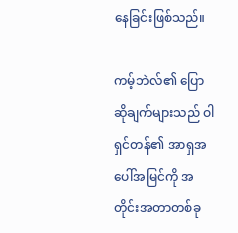နေခြင်းဖြစ်သည်။

ကမ့်ဘဲလ်၏ ပြောဆိုချက်များသည် ဝါရှင်တန်၏ အာရှအပေါ်အမြင်ကို အတိုင်းအတာတစ်ခု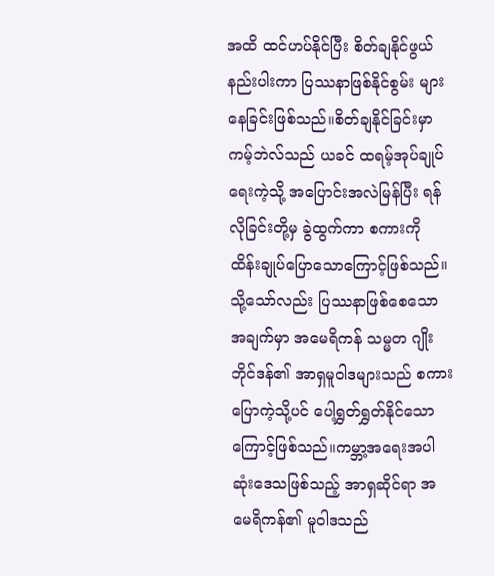အထိ ထင်ဟပ်နိုင်ပြီး စိတ်ချနိုင်ဖွယ်နည်းပါးကာ ပြဿနာဖြစ်နိုင်စွမ်း များနေခြင်းဖြစ်သည်။စိတ်ချနိုင်ခြင်းမှာ ကမ့်ဘဲလ်သည် ယခင် ထရမ့်အုပ်ချုပ်ရေးကဲ့သို့ အပြောင်းအလဲမြန်ပြီး ရန်လိုခြင်းတို့မှ ခွဲထွက်ကာ စကားကို ထိန်းချုပ်ပြောသောကြောင့်ဖြစ်သည်။သို့သော်လည်း ပြဿနာဖြစ်စေသောအချက်မှာ အမေရိကန် သမ္မတ ဂျိုးဘိုင်ဒန်၏ အာရှမူဝါဒများသည် စကားပြောကဲ့သို့ပင် ပေါ့ရွှတ်ရွှတ်နိုင်သောကြောင့်ဖြစ်သည်။ကမ္ဘာ့အရေးအပါဆုံးဒေသဖြစ်သည့် အာရှဆိုင်ရာ အမေရိကန်၏ မူဝါဒသည်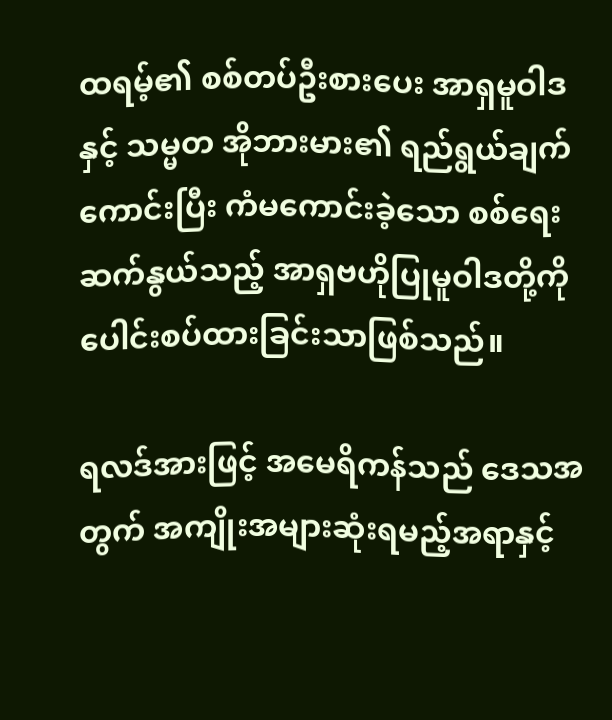ထရမ့်၏ စစ်တပ်ဦးစားပေး အာရှမူဝါဒနှင့် သမ္မတ အိုဘားမား၏ ရည်ရွယ်ချက်ကောင်းပြီး ကံမကောင်းခဲ့သော စစ်ရေးဆက်နွယ်သည့် အာရှဗဟိုပြုမူဝါဒတို့ကို ပေါင်းစပ်ထားခြင်းသာဖြစ်သည်။

ရလဒ်အားဖြင့် အမေရိကန်သည် ဒေသအတွက် အကျိုးအများဆုံးရမည့်အရာနှင့်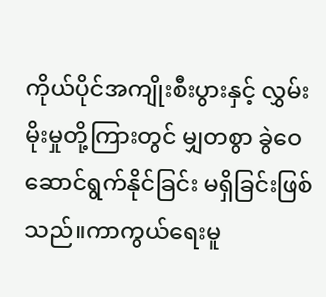ကိုယ်ပိုင်အကျိုးစီးပွားနှင့် လွှမ်းမိုးမှုတို့ကြားတွင် မျှတစွာ ခွဲဝေဆောင်ရွက်နိုင်ခြင်း မရှိခြင်းဖြစ်သည်။ကာကွယ်ရေးမူ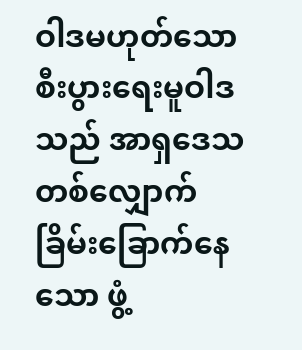ဝါဒမဟုတ်သော စီးပွားရေးမူဝါဒသည် အာရှဒေသတစ်လျှောက် ခြိမ်းခြောက်နေသော ဖွံ့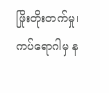ဖြိုးတိုးတက်မှု၊ ကပ်ရောဂါမှ န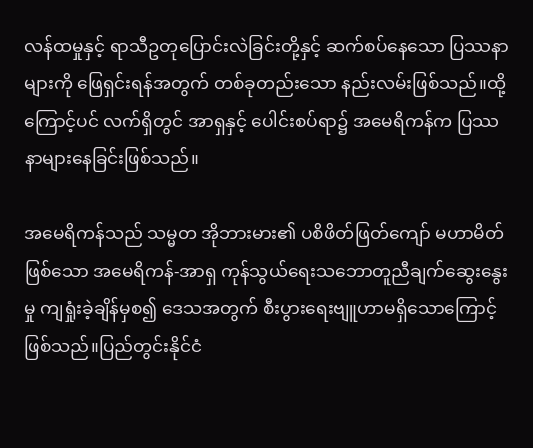လန်ထမှုနှင့် ရာသီဥတုပြောင်းလဲခြင်းတို့နှင့် ဆက်စပ်နေသော ပြဿနာများကို ဖြေရှင်းရန်အတွက် တစ်ခုတည်းသော နည်းလမ်းဖြစ်သည်။ထို့ကြောင့်ပင် လက်ရှိတွင် အာရှနှင့် ပေါင်းစပ်ရာ၌ အမေရိကန်က ပြဿနာများနေခြင်းဖြစ်သည်။

အမေရိကန်သည် သမ္မတ အိုဘားမား၏ ပစိဖိတ်ဖြတ်ကျော် မဟာမိတ်ဖြစ်သော အမေရိကန်-အာရှ ကုန်သွယ်ရေးသဘောတူညီချက်ဆွေးနွေးမှု ကျရှုံးခဲ့ချိန်မှစ၍ ဒေသအတွက် စီးပွားရေးဗျူဟာမရှိသောကြောင့်ဖြစ်သည်။ပြည်တွင်းနိုင်ငံ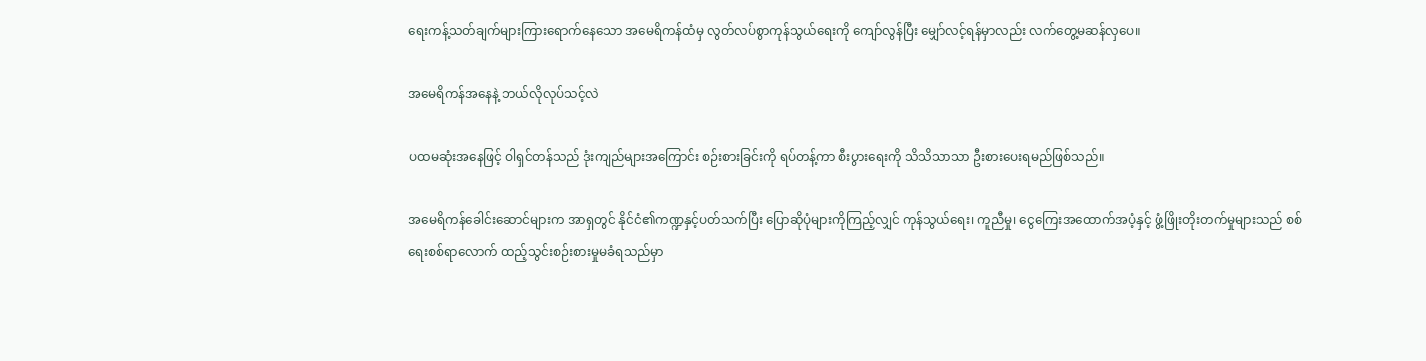ရေးကန့်သတ်ချက်များကြားရောက်နေသော အမေရိကန်ထံမှ လွတ်လပ်စွာကုန်သွယ်ရေးကို ကျော်လွန်ပြီး မျှော်လင့်ရန်မှာလည်း လက်တွေ့မဆန်လှပေ။

အမေရိကန်အနေနဲ့ ဘယ်လိုလုပ်သင့်လဲ

ပထမဆုံးအနေဖြင့် ဝါရှင်တန်သည် ဒုံးကျည်များအကြောင်း စဉ်းစားခြင်းကို ရပ်တန့်ကာ စီးပွားရေးကို သိသိသာသာ ဦးစားပေးရမည်ဖြစ်သည်။

အမေရိကန်ခေါင်းဆောင်များက အာရှတွင် နိုင်ငံ၏ကဏ္ဍနှင့်ပတ်သက်ပြီး ပြောဆိုပုံများကိုကြည့်လျှင် ကုန်သွယ်ရေး၊ ကူညီမှု၊ ငွေကြေးအထောက်အပံ့နှင့် ဖွံ့ဖြိုးတိုးတက်မှုများသည် စစ်ရေးစစ်ရာလောက် ထည့်သွင်းစဉ်းစားမှုမခံရသည်မှာ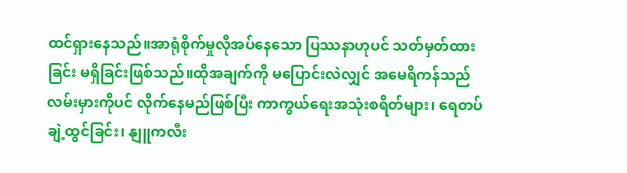ထင်ရှားနေသည်။အာရုံစိုက်မှုလိုအပ်နေသော ပြဿနာဟုပင် သတ်မှတ်ထားခြင်း မရှိခြင်းဖြစ်သည်။ထိုအချက်ကို မပြောင်းလဲလျှင် အမေရိကန်သည် လမ်းမှားကိုပင် လိုက်နေမည်ဖြစ်ပြီး ကာကွယ်ရေးအသုံးစရိတ်များ၊ ရေတပ်ချဲ့ထွင်ခြင်း၊ နျူကလီး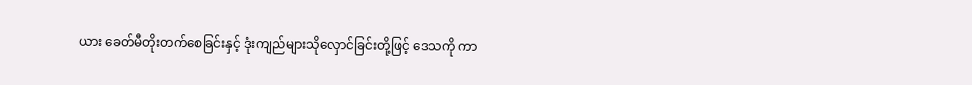ယား ခေတ်မီတိုးတက်စေခြင်းနှင့် ဒုံးကျည်များသိုလှောင်ခြင်းတို့ဖြင့် ဒေသကို ကာ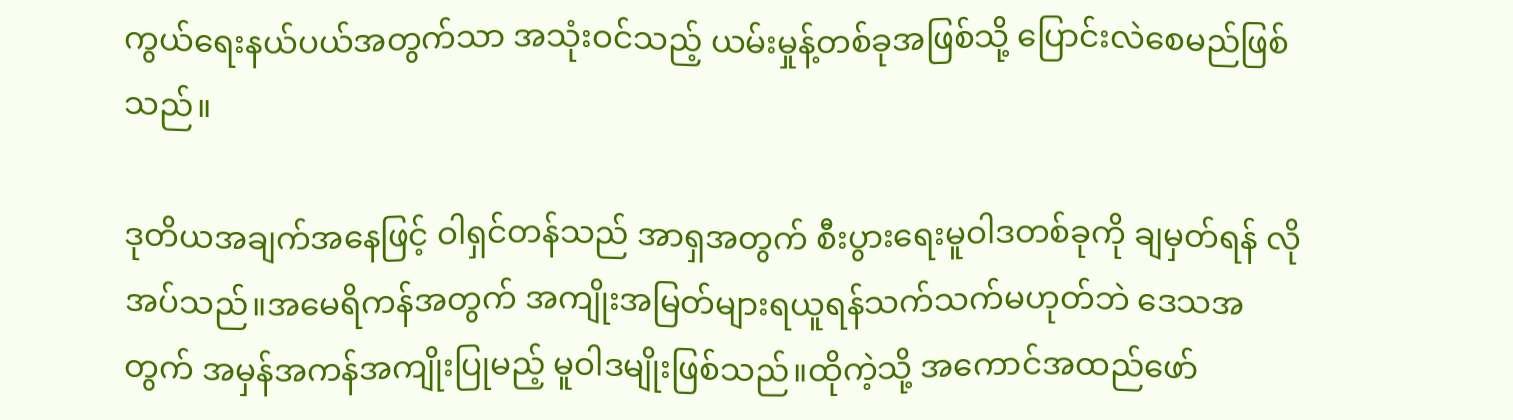ကွယ်ရေးနယ်ပယ်အတွက်သာ အသုံးဝင်သည့် ယမ်းမှုန့်တစ်ခုအဖြစ်သို့ ပြောင်းလဲစေမည်ဖြစ်သည်။

ဒုတိယအချက်အနေဖြင့် ဝါရှင်တန်သည် အာရှအတွက် စီးပွားရေးမူဝါဒတစ်ခုကို ချမှတ်ရန် လိုအပ်သည်။အမေရိကန်အတွက် အကျိုးအမြတ်များရယူရန်သက်သက်မဟုတ်ဘဲ ဒေသအတွက် အမှန်အကန်အကျိုးပြုမည့် မူဝါဒမျိုးဖြစ်သည်။ထိုကဲ့သို့ အကောင်အထည်ဖော်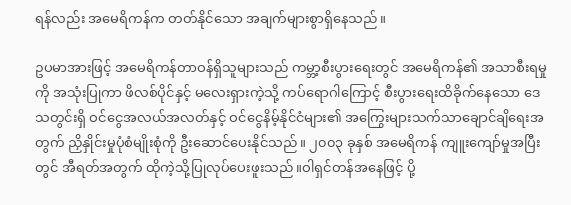ရန်လည်း အမေရိကန်က တတ်နိုင်သော အချက်များစွာရှိနေသည်။

ဥပမာအားဖြင့် အမေရိကန်တာဝန်ရှိသူများသည် ကမ္ဘာ့စီးပွားရေးတွင် အမေရိကန်၏ အသာစီးရမှုကို အသုံးပြုကာ ဖိလစ်ပိုင်နှင့် မလေးရှားကဲ့သို့ ကပ်ရောဂါကြောင့် စီးပွားရေးထိခိုက်နေသော ဒေသတွင်းရှိ ဝင်ငွေအလယ်အလတ်နှင့် ဝင်ငွေနိမ့်နိုင်ငံများ၏ အကြွေးများသက်သာချောင်ချိရေးအတွက် ညှိနှိုင်းမှုပုံစံမျိုးစုံကို ဦးဆောင်ပေးနိုင်သည်။ ၂၀၀၃ ခုနှစ် အမေရိကန် ကျူးကျော်မှုအပြီးတွင် အီရတ်အတွက် ထိုကဲ့သို့ပြုလုပ်ပေးဖူးသည်။ဝါရှင်တန်အနေဖြင့် ပို့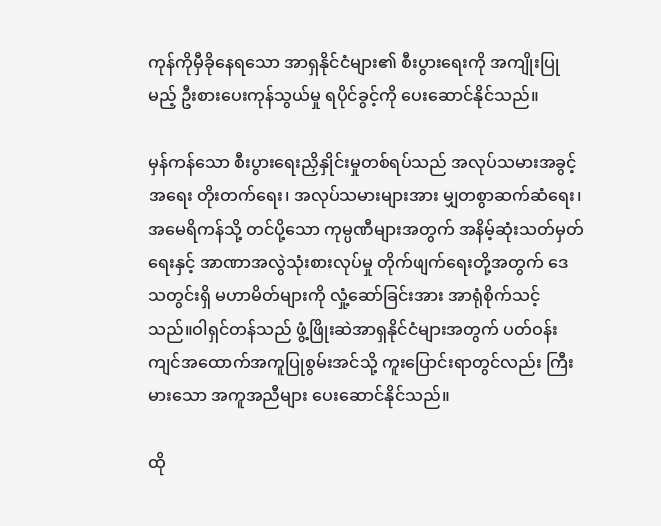ကုန်ကိုမှီခိုနေရသော အာရှနိုင်ငံများ၏ စီးပွားရေးကို အကျိုးပြုမည့် ဦးစားပေးကုန်သွယ်မှု ရပိုင်ခွင့်ကို ပေးဆောင်နိုင်သည်။

မှန်ကန်သော စီးပွားရေးညှိနှိုင်းမှုတစ်ရပ်သည် အလုပ်သမားအခွင့်အရေး တိုးတက်ရေး၊ အလုပ်သမားများအား မျှတစွာဆက်ဆံရေး၊ အမေရိကန်သို့ တင်ပို့သော ကုမ္ပဏီများအတွက် အနိမ့်ဆုံးသတ်မှတ်ရေးနှင့် အာဏာအလွဲသုံးစားလုပ်မှု တိုက်ဖျက်ရေးတို့အတွက် ဒေသတွင်းရှိ မဟာမိတ်များကို လှုံ့ဆော်ခြင်းအား အာရုံစိုက်သင့်သည်။ဝါရှင်တန်သည် ဖွံ့ဖြိုးဆဲအာရှနိုင်ငံများအတွက် ပတ်ဝန်းကျင်အထောက်အကူပြုစွမ်းအင်သို့ ကူးပြောင်းရာတွင်လည်း ကြီးမားသော အကူအညီများ ပေးဆောင်နိုင်သည်။

ထို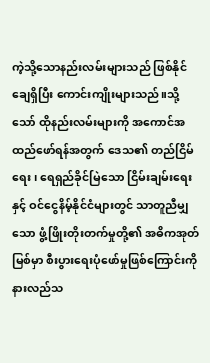ကဲ့သို့သောနည်းလမ်းများသည် ဖြစ်နိုင်ချေရှိပြီး ကောင်းကျိုးများသည်။သို့သော် ထိုနည်းလမ်းများကို အကောင်အထည်ဖော်ရန်အတွက် ဒေသ၏ တည်ငြိမ်ရေး၊ ရေရှည်ခိုင်မြဲသော ငြိမ်းချမ်းရေးနှင့် ဝင်ငွေနိမ့်နိုင်ငံများတွင် သာတူညီမျှသော ဖွံ့ဖြိုးတိုးတက်မှုတို့၏ အဓိကအုတ်မြစ်မှာ စီးပွားရေးပုံဖော်မှုဖြစ်ကြောင်းကို နားလည်သ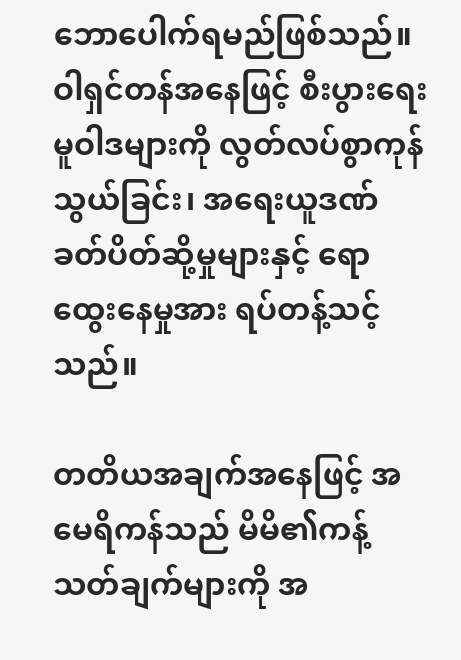ဘောပေါက်ရမည်ဖြစ်သည်။
ဝါရှင်တန်အနေဖြင့် စီးပွားရေးမူဝါဒများကို လွတ်လပ်စွာကုန်သွယ်ခြင်း၊ အရေးယူဒဏ်ခတ်ပိတ်ဆို့မှုများနှင့် ရောထွေးနေမှုအား ရပ်တန့်သင့်သည်။

တတိယအချက်အနေဖြင့် အမေရိကန်သည် မိမိ၏ကန့်သတ်ချက်များကို အ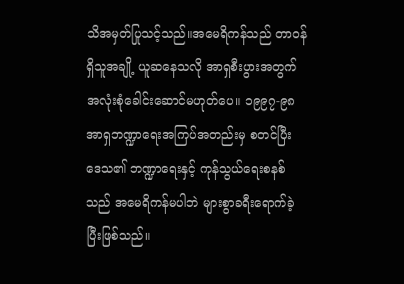သိအမှတ်ပြုသင့်သည်။အမေရိကန်သည် တာဝန်ရှိသူအချို့ ယူဆနေသလို အာရှစီးပွားအတွက် အလုံးစုံခေါင်းဆောင်မဟုတ်ပေ။ ၁၉၉၇-၉၈ အာရှဘဏ္ဍာရေးအကြပ်အတည်းမှ စတင်ပြီး ဒေသ၏ ဘဏ္ဍာရေးနှင့် ကုန်သွယ်ရေးစနစ်သည် အမေရိကန်မပါဘဲ များစွာခရီးရောက်ခဲ့ပြီးဖြစ်သည်။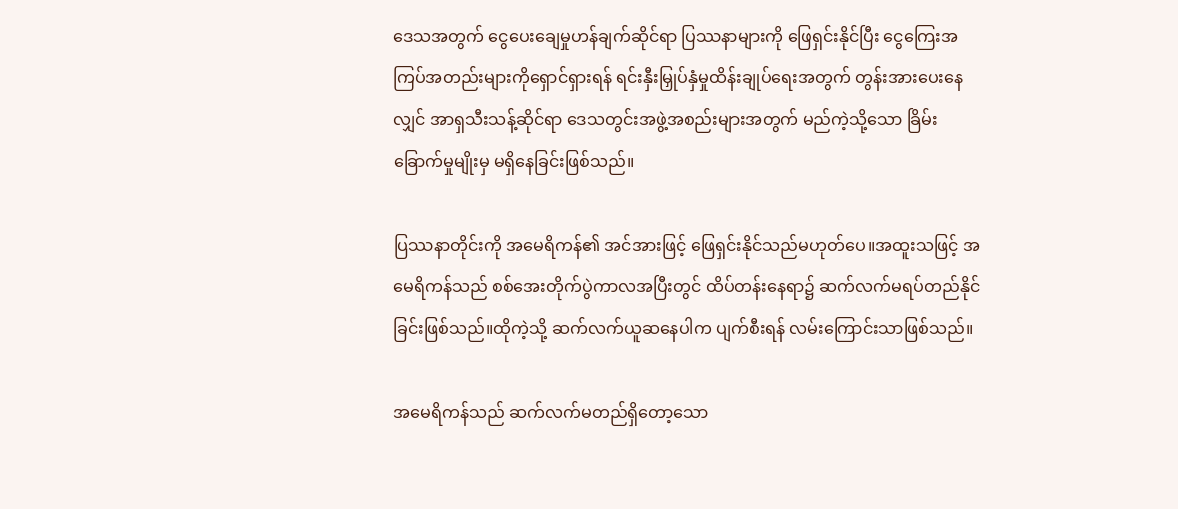ဒေသအတွက် ငွေပေးချေမှုဟန်ချက်ဆိုင်ရာ ပြဿနာများကို ဖြေရှင်းနိုင်ပြီး ငွေကြေးအကြပ်အတည်းများကိုရှောင်ရှားရန် ရင်းနှီးမြှုပ်နှံမှုထိန်းချုပ်ရေးအတွက် တွန်းအားပေးနေလျှင် အာရှသီးသန့်ဆိုင်ရာ ဒေသတွင်းအဖွဲ့အစည်းများအတွက် မည်ကဲ့သို့သော ခြိမ်းခြောက်မှုမျိုးမှ မရှိနေခြင်းဖြစ်သည်။

ပြဿနာတိုင်းကို အမေရိကန်၏ အင်အားဖြင့် ဖြေရှင်းနိုင်သည်မဟုတ်ပေ။အထူးသဖြင့် အမေရိကန်သည် စစ်အေးတိုက်ပွဲကာလအပြီးတွင် ထိပ်တန်းနေရာ၌ ဆက်လက်မရပ်တည်နိုင်ခြင်းဖြစ်သည်။ထိုကဲ့သို့ ဆက်လက်ယူဆနေပါက ပျက်စီးရန် လမ်းကြောင်းသာဖြစ်သည်။

အမေရိကန်သည် ဆက်လက်မတည်ရှိတော့သော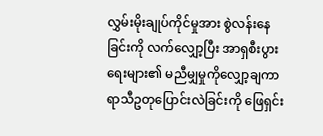လွှမ်းမိုးချုပ်ကိုင်မှုအား စွဲလန်းနေခြင်းကို လက်လျှော့ပြီး အာရှစီးပွားရေးများ၏ မညီမျှမှုကိုလျှော့ချကာ ရာသီဥတုပြောင်းလဲခြင်းကို ဖြေရှင်း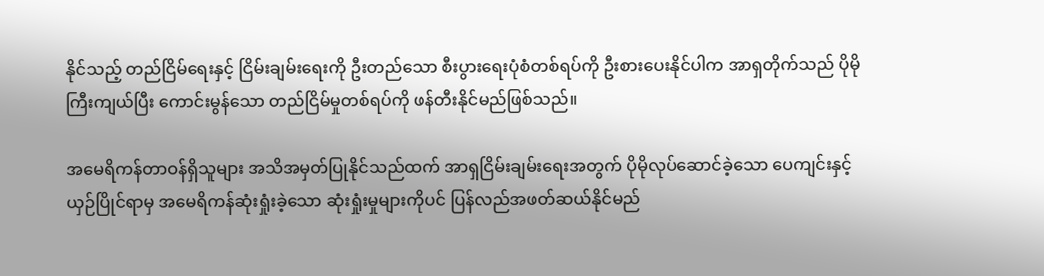နိုင်သည့် တည်ငြိမ်ရေးနှင့် ငြိမ်းချမ်းရေးကို ဦးတည်သော စီးပွားရေးပုံစံတစ်ရပ်ကို ဦးစားပေးနိုင်ပါက အာရှတိုက်သည် ပိုမိုကြီးကျယ်ပြီး ကောင်းမွန်သော တည်ငြိမ်မှုတစ်ရပ်ကို ဖန်တီးနိုင်မည်ဖြစ်သည်။

အမေရိကန်တာဝန်ရှိသူများ အသိအမှတ်ပြုနိုင်သည်ထက် အာရှငြိမ်းချမ်းရေးအတွက် ပိုမိုလုပ်ဆောင်ခဲ့သော ပေကျင်းနှင့် ယှဉ်ပြိုင်ရာမှ အမေရိကန်ဆုံးရှုံးခဲ့သော ဆုံးရှုံးမှုများကိုပင် ပြန်လည်အဖတ်ဆယ်နိုင်မည်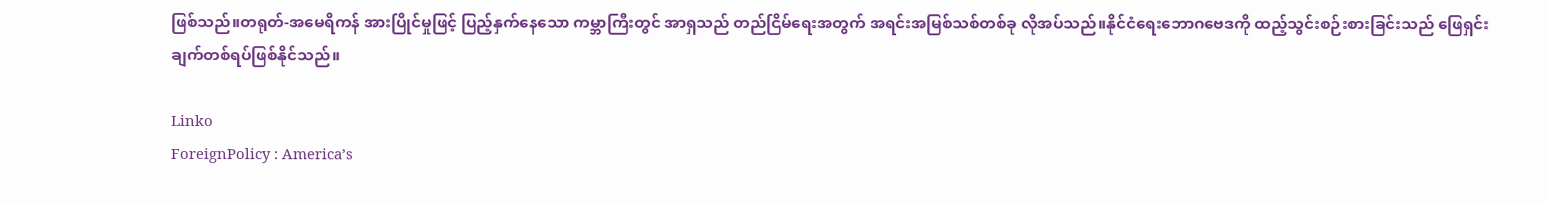ဖြစ်သည်။တရုတ်-အမေရိကန် အားပြိုင်မှုဖြင့် ပြည့်နှက်နေသော ကမ္ဘာကြီးတွင် အာရှသည် တည်ငြိမ်ရေးအတွက် အရင်းအမြစ်သစ်တစ်ခု လိုအပ်သည်။နိုင်ငံရေးဘောဂဗေဒကို ထည့်သွင်းစဉ်းစားခြင်းသည် ဖြေရှင်းချက်တစ်ရပ်ဖြစ်နိုင်သည်။

Linko
ForeignPolicy : America’s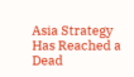Asia Strategy Has Reached a Dead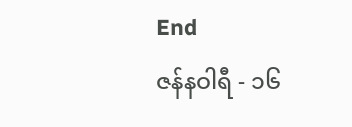End
ဇန်နဝါရီ - ၁၆